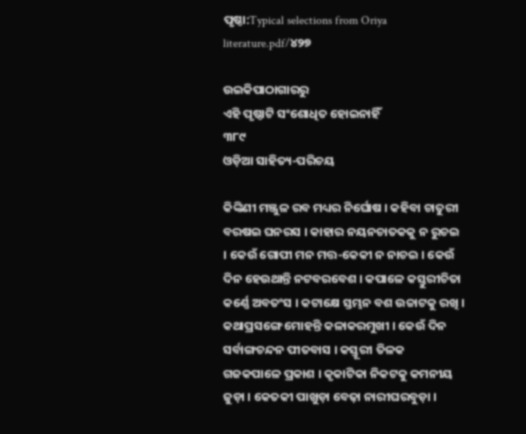ପୃଷ୍ଠା:Typical selections from Oriya literature.pdf/୪୨୭

ଉଇକିପାଠାଗାର‌ରୁ
ଏହି ପୃଷ୍ଠାଟି ସଂଶୋଧିତ ହୋଇନାହିଁ
୩୮୯
ଓଡ଼ିଆ ସାହିତ୍ୟ-ପରିଚୟ

କିଙ୍କିଣୀ ମଞ୍ଜୁଳ ରବ ମଧ୍ୟର ନିର୍ଘୋଷ । କ‌ହିବା ଚାତୁରୀ ବରଷଇ ଘନରସ । କାହାର ନୟ‌ନ‌ଚାତକ‌କୁ ନ ରୁଚଇ । କେଉଁ ଗୋପୀ ମନ ମତ୍ତ-କେକୀ ନ ନାଚଇ । କେଉଁ ଦିନ ହେଉଥା‌ନ୍ତି ନଟବରବେଶ । କପାଳେ କସ୍ତୁରୀଚିତା କର୍ଣ୍ଣେ ଅବତଂସ । କଟାକ୍ଷେ ସ୍ତମ୍ଭନ ବଶ ଉଚ୍ଚାଟକୁ ରଖି । କଥାପ୍ରସଙ୍ଗେ ମୋହ‌ନ୍ତି କଳାକରମୁଖୀ । କେଉଁ ଦିନ ସର୍ବାଙ୍ଗଚନ୍ଦନ ପୀତବାସ । କସ୍ତୂରୀ ତିଳକ ଗଜକପାଳେ ପ୍ରକାଶ । କୃକାଟିକା ନିକଟକୁ କମନୀୟ ଜୁଡ଼ା । କେତକୀ ପାଖୁଡ଼ା ବେଢ଼ା ନାରୀଘରବୁଡ଼ା ।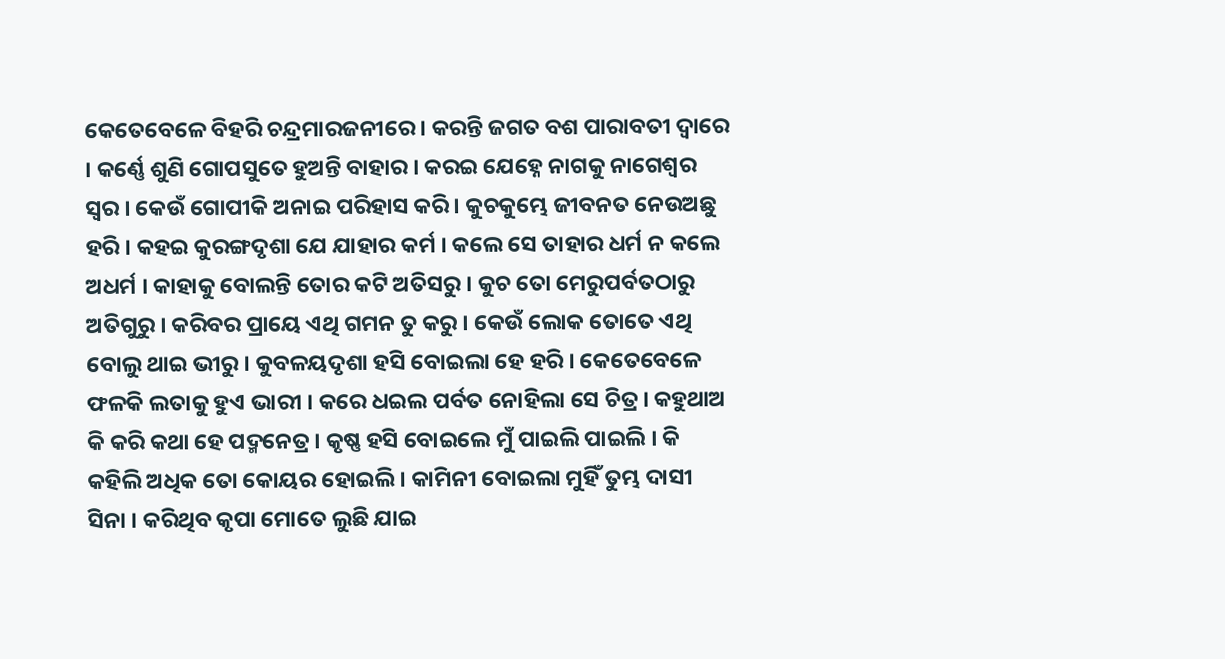କେତେବେଳେ ବିହରି ଚନ୍ଦ୍ରମାରଜନୀରେ । କରନ୍ତି ଜଗତ ବଶ ପାରାବତୀ ଦ୍ୱାରେ । କର୍ଣ୍ଣେ ଶୁଣି ଗୋପସୁତେ ହୁଅନ୍ତି ବାହାର । କରଇ ଯେହ୍ନେ ନାଗକୁ ନାଗେଶ୍ୱର ସ୍ୱର । କେଉଁ ଗୋପୀକି ଅନାଇ ପରିହାସ କରି । କୁଚକୁମ୍ଭେ ଜୀବନତ ନେଉଅଛୁ ହରି । କ‌ହଇ କୁରଙ୍ଗଦୃଶା ଯେ ଯାହାର କର୍ମ । କଲେ ସେ ତାହାର ଧର୍ମ ନ କଲେ ଅଧର୍ମ । କାହାକୁ ବୋଲନ୍ତି ତୋର କଟି ଅତିସରୁ । କୁଚ ତୋ ମେରୁପର୍ବତଠାରୁ ଅତିଗୁରୁ । କରିବର ପ୍ରାୟେ ଏଥି ଗମନ ତୁ କରୁ । କେଉଁ ଲୋକ ତୋତେ ଏଥି ବୋଲୁ ଥାଇ ଭୀରୁ । କୁବଳୟଦୃଶା ହସି ବୋଇଲା ହେ ହରି । କେତେବେଳେ ଫଳକି ଲତାକୁ ହୁଏ ଭାରୀ । କରେ ଧଇଲ ପର୍ବତ ନୋହିଲା ସେ ଚିତ୍ର । କ‌ହୁଥାଅ କି କରି କଥା ହେ ପଦ୍ମନେତ୍ର । କୃଷ୍ଣ ହସି ବୋଇଲେ ମୁଁ ପାଇଲି ପାଇଲି । କି କ‌ହିଲି ଅଧିକ ତୋ କୋୟର ହୋଇଲି । କାମିନୀ ବୋଇଲା ମୁହିଁ ତୁମ୍ଭ ଦାସୀ ସିନା । କରିଥିବ କୃପା ମୋତେ ଲୁଛି ଯାଇ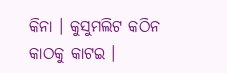କିନା । କୁସୁମଲିଟ କଠିନ କାଠକୁ କାଟଇ ।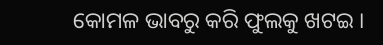କୋମଳ ଭାବରୁ କରି ଫୁଲ‌କୁ ଖଟଇ ।